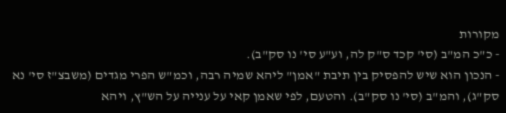מקורות
- כ"כ המ"ב (סי' קכד ס"ק לה, וע"ע סי' נו סק"ב).
- הנכון הוא שיש להפסיק בין תיבת "אמן" ליהא שמיה רבה, וכמ"ש הפרי מגדים (משבצ"ז סי' נא סק"ג), והמ"ב (סי' נו סק"ב). והטעם, לפי שאמן קאי על ענייה על הש"ץ, ויהא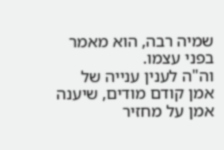שמיה רבה, הוא מאמר בפני עצמו.
וה"ה לענין ענייה של אמן קודם מודים, שיענה אמן על מחזיר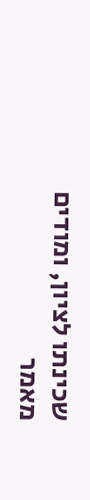שכינתו לציון, ומודים מאמר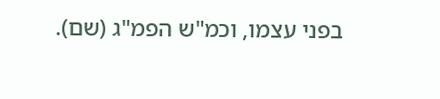בפני עצמו, וכמ"ש הפמ"ג (שם).